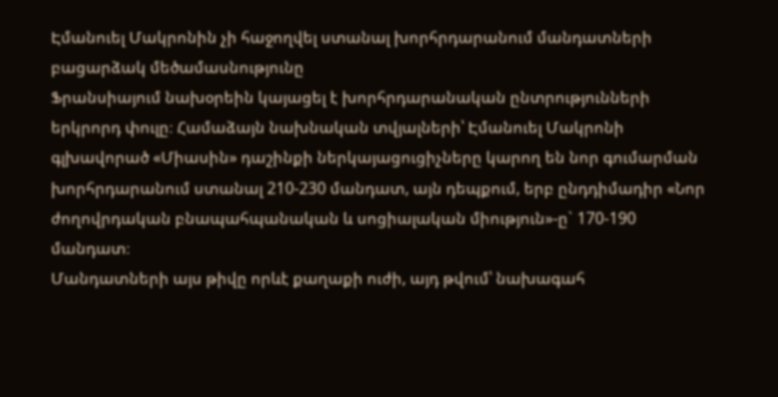Էմանուել Մակրոնին չի հաջողվել ստանալ խորհրդարանում մանդատների բացարձակ մեծամասնությունը
Ֆրանսիայում նախօրեին կայացել է խորհրդարանական ընտրությունների երկրորդ փուլը։ Համաձայն նախնական տվյալների՝ Էմանուել Մակրոնի գլխավորած «Միասին» դաշինքի ներկայացուցիչները կարող են նոր գումարման խորհրդարանում ստանալ 210-230 մանդատ, այն դեպքում, երբ ընդդիմադիր «Նոր ժողովրդական բնապահպանական և սոցիալական միություն»-ը` 170-190 մանդատ։
Մանդատների այս թիվը որևէ քաղաքի ուժի, այդ թվում՝ նախագահ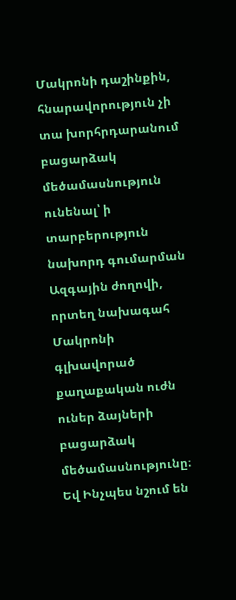Մակրոնի դաշինքին, հնարավորություն չի տա խորհրդարանում բացարձակ մեծամասնություն ունենալ՝ ի տարբերություն նախորդ գումարման Ազգային ժողովի, որտեղ նախագահ Մակրոնի գլխավորած քաղաքական ուժն ուներ ձայների բացարձակ մեծամասնությունը։ Եվ Ինչպես նշում են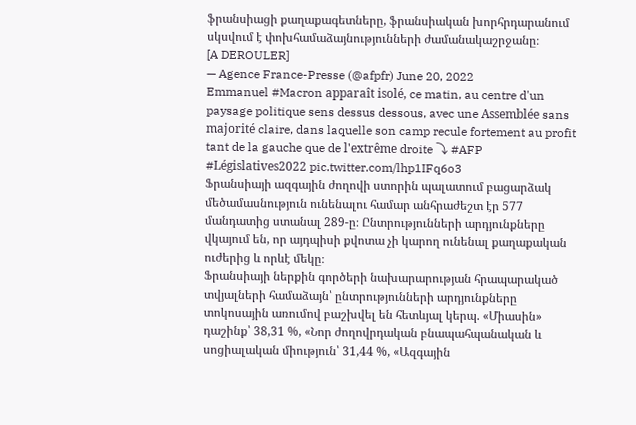ֆրանսիացի քաղաքագետները, ֆրանսիական խորհրդարանում սկսվում է փոխհամաձայնությունների ժամանակաշրջանը։
[A DEROULER]
— Agence France-Presse (@afpfr) June 20, 2022
Emmanuel #Macron apparaît isolé, ce matin, au centre d'un paysage politique sens dessus dessous, avec une Assemblée sans majorité claire, dans laquelle son camp recule fortement au profit tant de la gauche que de l'extrême droite ⤵ #AFP #Législatives2022 pic.twitter.com/lhp1IFq6o3
Ֆրանսիայի ազգային ժողովի ստորին պալատում բացարձակ մեծամասնություն ունենալու համար անհրաժեշտ էր 577 մանդատից ստանալ 289-ը։ Ընտրությունների արդյունքները վկայում են, որ այդպիսի քվոտա չի կարող ունենալ քաղաքական ուժերից և որևէ մեկը։
Ֆրանսիայի ներքին գործերի նախարարության հրապարակած տվյալների համաձայն՝ ընտրությունների արդյունքները տոկոսային առումով բաշխվել են հետևյալ կերպ. «Միասին» դաշինք՝ 38,31 %, «Նոր ժողովրդական բնապահպանական և սոցիալական միություն՝ 31,44 %, «Ազգային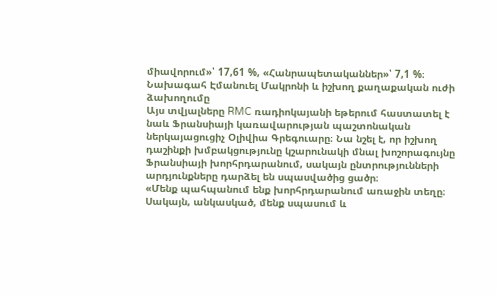միավորում»՝ 17,61 %, «Հանրապետականներ»՝ 7,1 %։
Նախագահ Էմանուել Մակրոնի և իշխող քաղաքական ուժի ձախողումը
Այս տվյալները RMC ռադիոկայանի եթերում հաստատել է նաև Ֆրանսիայի կառավարության պաշտոնական ներկայացուցիչ Օլիվիա Գրեգուարը։ Նա նշել է, որ իշխող դաշինքի խմբակցությունը կշարունակի մնալ խոշորագույնը Ֆրանսիայի խորհրդարանում, սակայն ընտրությունների արդյունքները դարձել են սպասվածից ցածր։
«Մենք պահպանում ենք խորհրդարանում առաջին տեղը։ Սակայն, անկասկած, մենք սպասում և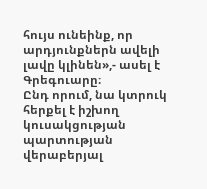հույս ունեինք, որ արդյունքներն ավելի լավը կլինեն»,- ասել է Գրեգուարը։
Ընդ որում, նա կտրուկ հերքել է իշխող կուսակցության պարտության վերաբերյալ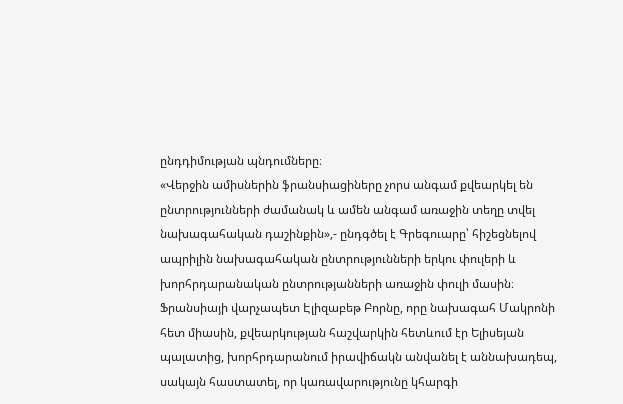ընդդիմության պնդումները։
«Վերջին ամիսներին ֆրանսիացիները չորս անգամ քվեարկել են ընտրությունների ժամանակ և ամեն անգամ առաջին տեղը տվել նախագահական դաշինքին»,- ընդգծել է Գրեգուարը՝ հիշեցնելով ապրիլին նախագահական ընտրությունների երկու փուլերի և խորհրդարանական ընտրությանների առաջին փուլի մասին։
Ֆրանսիայի վարչապետ Էլիզաբեթ Բորնը, որը նախագահ Մակրոնի հետ միասին, քվեարկության հաշվարկին հետևում էր Ելիսեյան պալատից, խորհրդարանում իրավիճակն անվանել է աննախադեպ, սակայն հաստատել, որ կառավարությունը կհարգի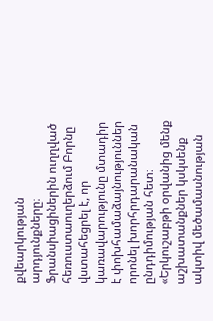քվեարկության արդյունքները։ Ֆրանսիացիներին ուղղված հեռուստաուղերձում Բորնը վստահեցրել է, որ կառավարությունը մտադիր է փոխհամաձայնություններ որոնել խորհրդարանական ընդդիմության հետ։
«Երկուշաբթի օրվանից մենք աշխատանքներ կսկսենք ակտիվ մեծամասնության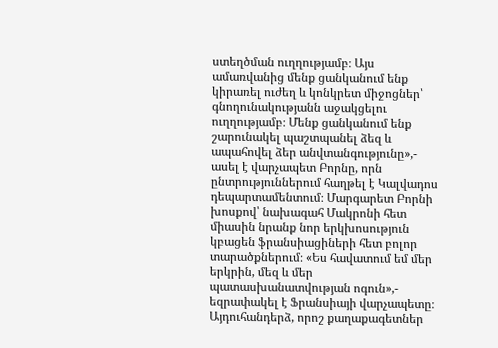ստեղծման ուղղությամբ։ Այս ամառվանից մենք ցանկանում ենք կիրառել ուժեղ և կոնկրետ միջոցներ՝ գնողունակությանն աջակցելու ուղղությամբ։ Մենք ցանկանում ենք շարունակել պաշտպանել ձեզ և ապահովել ձեր անվտանգությունը»,- ասել է վարչապետ Բորնը, որն ընտրություններում հաղթել է Կալվադոս դեպարտամենտում։ Մարգարետ Բորնի խոսքով՝ նախագահ Մակրոնի հետ միասին նրանք նոր երկխոսություն կբացեն ֆրանսիացիների հետ բոլոր տարածքներում։ «Ես հավատում եմ մեր երկրին, մեզ և մեր պատասխանատվության ոգուն»,- եզրափակել է Ֆրանսիայի վարչապետը։
Այդուհանդերձ, որոշ քաղաքագետներ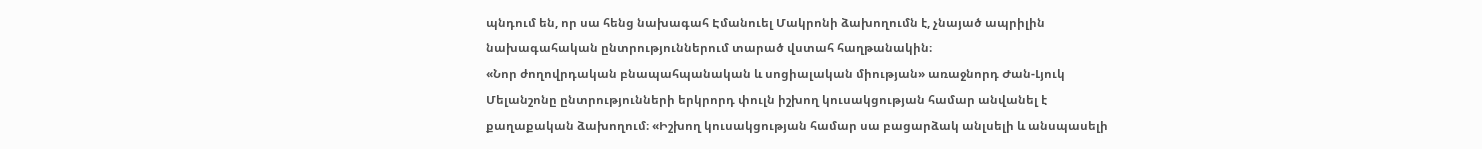պնդում են, որ սա հենց նախագահ Էմանուել Մակրոնի ձախողումն է, չնայած ապրիլին նախագահական ընտրություններում տարած վստահ հաղթանակին։
«Նոր ժողովրդական բնապահպանական և սոցիալական միության» առաջնորդ Ժան-Լյուկ Մելանշոնը ընտրությունների երկրորդ փուլն իշխող կուսակցության համար անվանել է քաղաքական ձախողում։ «Իշխող կուսակցության համար սա բացարձակ անլսելի և անսպասելի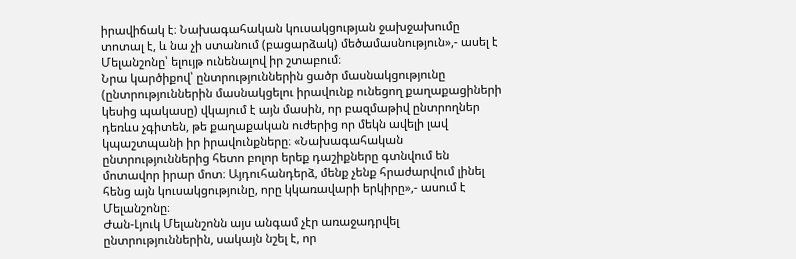իրավիճակ է։ Նախագահական կուսակցության ջախջախումը տոտալ է, և նա չի ստանում (բացարձակ) մեծամասնություն»,- ասել է Մելանշոնը՝ ելույթ ունենալով իր շտաբում։
Նրա կարծիքով՝ ընտրություններին ցածր մասնակցությունը (ընտրություններին մասնակցելու իրավունք ունեցող քաղաքացիների կեսից պակասը) վկայում է այն մասին, որ բազմաթիվ ընտրողներ դեռևս չգիտեն, թե քաղաքական ուժերից որ մեկն ավելի լավ կպաշտպանի իր իրավունքները։ «Նախագահական ընտրություններից հետո բոլոր երեք դաշիքները գտնվում են մոտավոր իրար մոտ։ Այդուհանդերձ, մենք չենք հրաժարվում լինել հենց այն կուսակցությունը, որը կկառավարի երկիրը»,- ասում է Մելանշոնը։
Ժան-Լյուկ Մելանշոնն այս անգամ չէր առաջադրվել ընտրություններին, սակայն նշել է, որ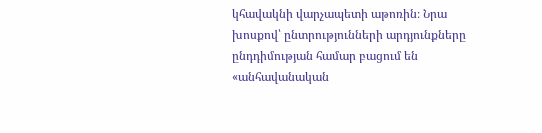կհավակնի վարչապետի աթոռին։ Նրա խոսքով՝ ընտրությունների արդյունքները ընդդիմության համար բացում են «անհավանական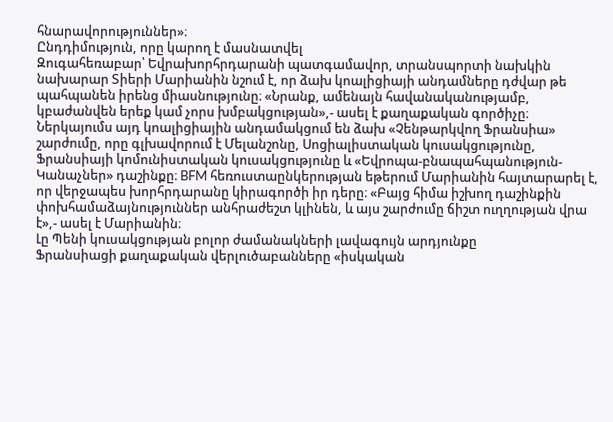հնարավորություններ»։
Ընդդիմություն, որը կարող է մասնատվել
Զուգահեռաբար՝ Եվրախորհրդարանի պատգամավոր, տրանսպորտի նախկին նախարար Տիերի Մարիանին նշում է, որ ձախ կոալիցիայի անդամները դժվար թե պահպանեն իրենց միասնությունը։ «Նրանք, ամենայն հավանականությամբ, կբաժանվեն երեք կամ չորս խմբակցության»,- ասել է քաղաքական գործիչը։
Ներկայումս այդ կոալիցիային անդամակցում են ձախ «Չենթարկվող Ֆրանսիա» շարժումը, որը գլխավորում է Մելանշոնը, Սոցիալիստական կուսակցությունը, Ֆրանսիայի կոմունիստական կուսակցությունը և «Եվրոպա-բնապահպանություն-Կանաչներ» դաշինքը։ BFM հեռուստաընկերության եթերում Մարիանին հայտարարել է, որ վերջապես խորհրդարանը կիրագործի իր դերը։ «Բայց հիմա իշխող դաշինքին փոխհամաձայնություններ անհրաժեշտ կլինեն, և այս շարժումը ճիշտ ուղղության վրա է»,- ասել է Մարիանին։
Լը Պենի կուսակցության բոլոր ժամանակների լավագույն արդյունքը
Ֆրանսիացի քաղաքական վերլուծաբանները «իսկական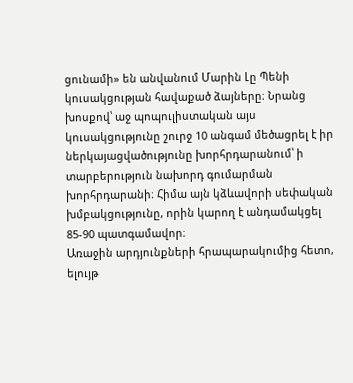ցունամի» են անվանում Մարին Լը Պենի կուսակցության հավաքած ձայները։ Նրանց խոսքով՝ աջ պոպուլիստական այս կուսակցությունը շուրջ 10 անգամ մեծացրել է իր ներկայացվածությունը խորհրդարանում՝ ի տարբերություն նախորդ գումարման խորհրդարանի։ Հիմա այն կձևավորի սեփական խմբակցությունը, որին կարող է անդամակցել 85-90 պատգամավոր։
Առաջին արդյունքների հրապարակումից հետո, ելույթ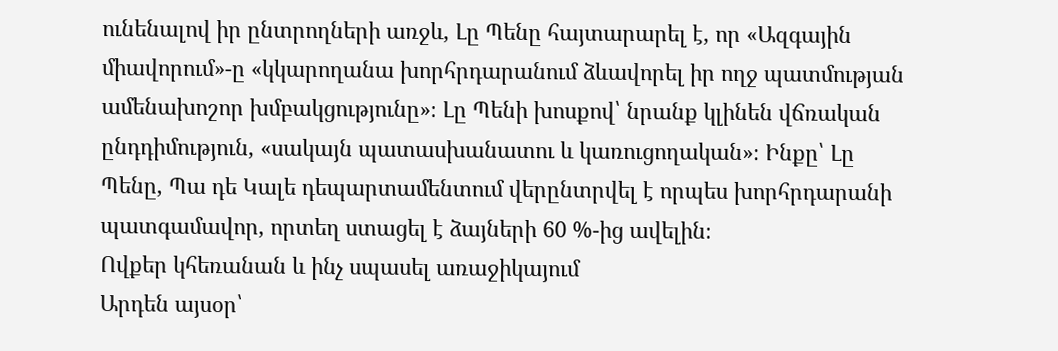ունենալով իր ընտրողների առջև, Լը Պենը հայտարարել է, որ «Ազգային միավորում»-ը «կկարողանա խորհրդարանում ձևավորել իր ողջ պատմության ամենախոշոր խմբակցությունը»։ Լը Պենի խոսքով՝ նրանք կլինեն վճռական ընդդիմություն, «սակայն պատասխանատու և կառուցողական»։ Ինքը՝ Լը Պենը, Պա դե Կալե դեպարտամենտում վերընտրվել է որպես խորհրդարանի պատգամավոր, որտեղ ստացել է ձայների 60 %-ից ավելին։
Ովքեր կհեռանան և ինչ սպասել առաջիկայում
Արդեն այսօր՝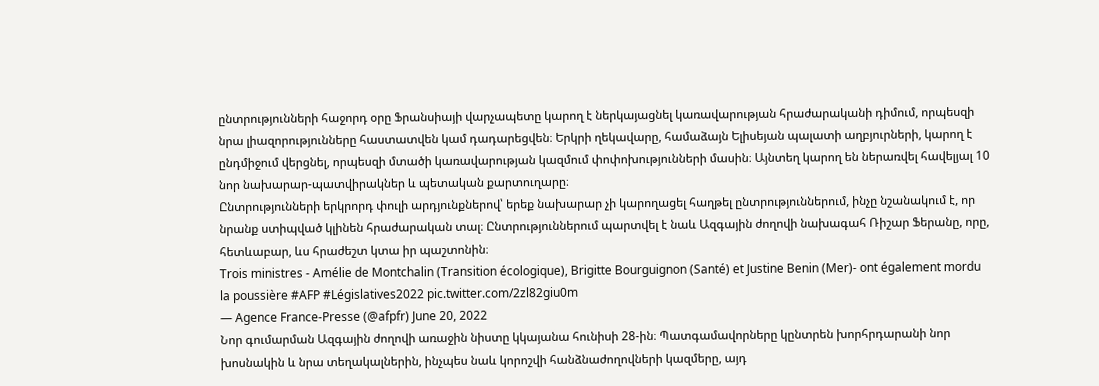ընտրությունների հաջորդ օրը Ֆրանսիայի վարչապետը կարող է ներկայացնել կառավարության հրաժարականի դիմում, որպեսզի նրա լիազորությունները հաստատվեն կամ դադարեցվեն։ Երկրի ղեկավարը, համաձայն Ելիսեյան պալատի աղբյուրների, կարող է ընդմիջում վերցնել, որպեսզի մտածի կառավարության կազմում փոփոխությունների մասին։ Այնտեղ կարող են ներառվել հավելյալ 10 նոր նախարար-պատվիրակներ և պետական քարտուղարը։
Ընտրությունների երկրորդ փուլի արդյունքներով՝ երեք նախարար չի կարողացել հաղթել ընտրություններում, ինչը նշանակում է, որ նրանք ստիպված կլինեն հրաժարական տալ։ Ընտրություններում պարտվել է նաև Ազգային ժողովի նախագահ Ռիշար Ֆերանը, որը, հետևաբար, ևս հրաժեշտ կտա իր պաշտոնին։
Trois ministres - Amélie de Montchalin (Transition écologique), Brigitte Bourguignon (Santé) et Justine Benin (Mer)- ont également mordu la poussière #AFP #Législatives2022 pic.twitter.com/2zl82giu0m
— Agence France-Presse (@afpfr) June 20, 2022
Նոր գումարման Ազգային ժողովի առաջին նիստը կկայանա հունիսի 28-ին։ Պատգամավորները կընտրեն խորհրդարանի նոր խոսնակին և նրա տեղակալներին, ինչպես նաև կորոշվի հանձնաժողովների կազմերը, այդ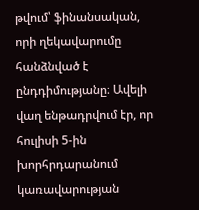թվում՝ ֆինանսական, որի ղեկավարումը հանձնված է ընդդիմությանը։ Ավելի վաղ ենթադրվում էր, որ հուլիսի 5-ին խորհրդարանում կառավարության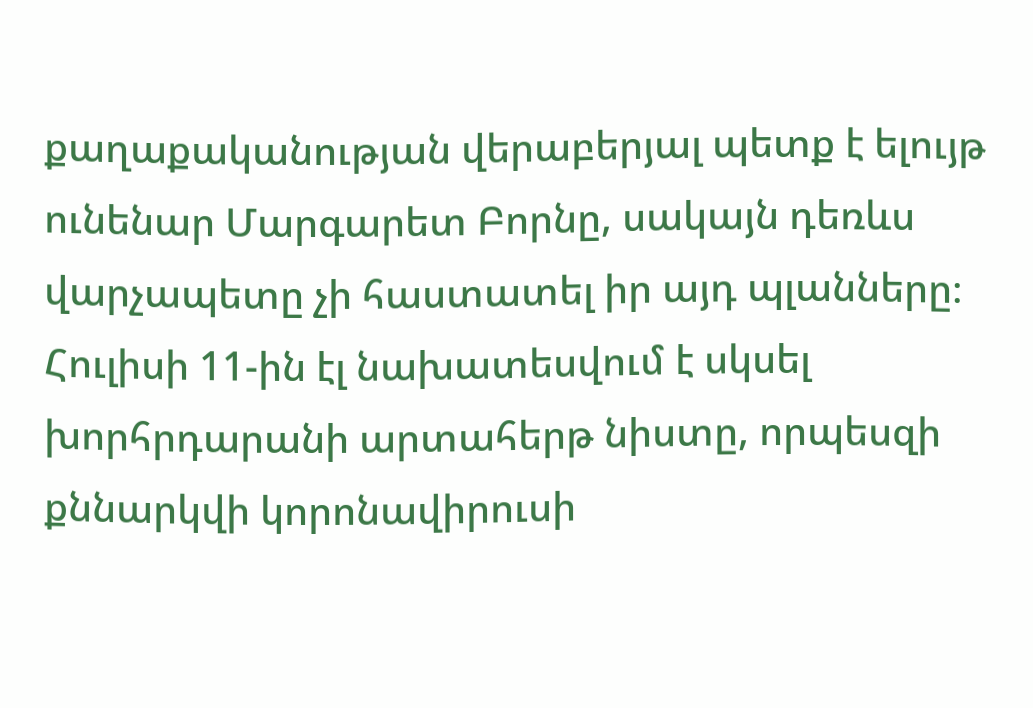քաղաքականության վերաբերյալ պետք է ելույթ ունենար Մարգարետ Բորնը, սակայն դեռևս վարչապետը չի հաստատել իր այդ պլանները։
Հուլիսի 11-ին էլ նախատեսվում է սկսել խորհրդարանի արտահերթ նիստը, որպեսզի քննարկվի կորոնավիրուսի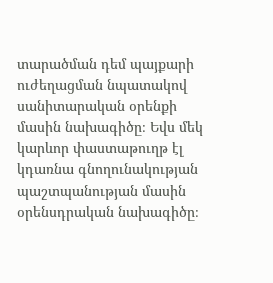տարածման դեմ պայքարի ուժեղացման նպատակով սանիտարական օրենքի մասին նախագիծը։ Եվս մեկ կարևոր փաստաթուղթ էլ կդառնա գնողունակության պաշտպանության մասին օրենսդրական նախագիծը։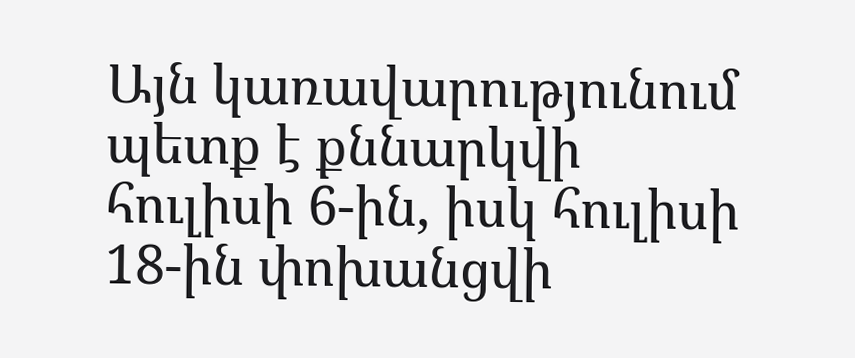Այն կառավարությունում պետք է քննարկվի հուլիսի 6-ին, իսկ հուլիսի 18-ին փոխանցվի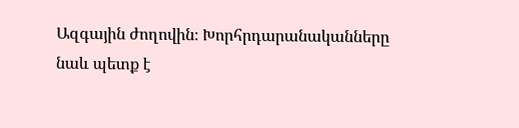Ազգային ժողովին։ Խորհրդարանականները նաև պետք է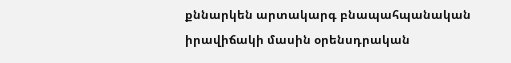քննարկեն արտակարգ բնապահպանական իրավիճակի մասին օրենսդրական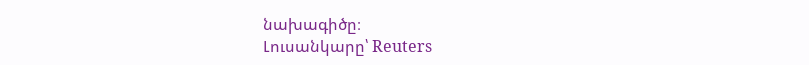նախագիծը։
Լուսանկարը՝ Reuters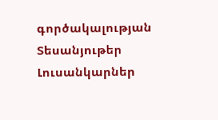գործակալության
Տեսանյութեր
Լուսանկարներ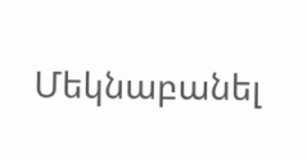Մեկնաբանել